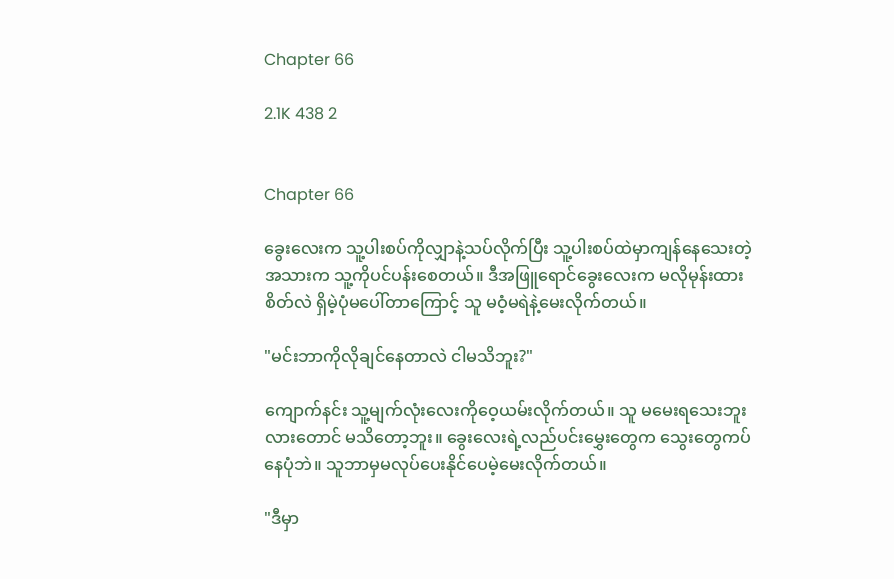Chapter 66

2.1K 438 2


Chapter 66

ခွေးလေးက သူ့ပါးစပ်ကိုလျှာနဲ့သပ်လိုက်ပြီး သူ့ပါးစပ်ထဲမှာကျန်နေသေးတဲ့အသားက သူ့ကိုပင်ပန်းစေတယ်။ ဒီအဖြူရောင်ခွေးလေးက မလိုမုန်းထားစိတ်လဲ ရှိမဲ့ပုံမပေါ်တာကြောင့် သူ မဝံ့မရဲနဲ့မေးလိုက်တယ်။

"မင်းဘာကိုလိုချင်နေတာလဲ ငါမသိဘူး?"

ကျောက်နင်း သူ့မျက်လုံးလေးကိုဝေ့ယမ်းလိုက်တယ်။ သူ မမေးရသေးဘူးလားတောင် မသိတော့ဘူး။ ခွေးလေးရဲ့လည်ပင်းမွှေးတွေက သွေးတွေကပ်နေပုံဘဲ။ သူဘာမှမလုပ်ပေးနိုင်ပေမဲ့မေးလိုက်တယ်။

"ဒီမှာ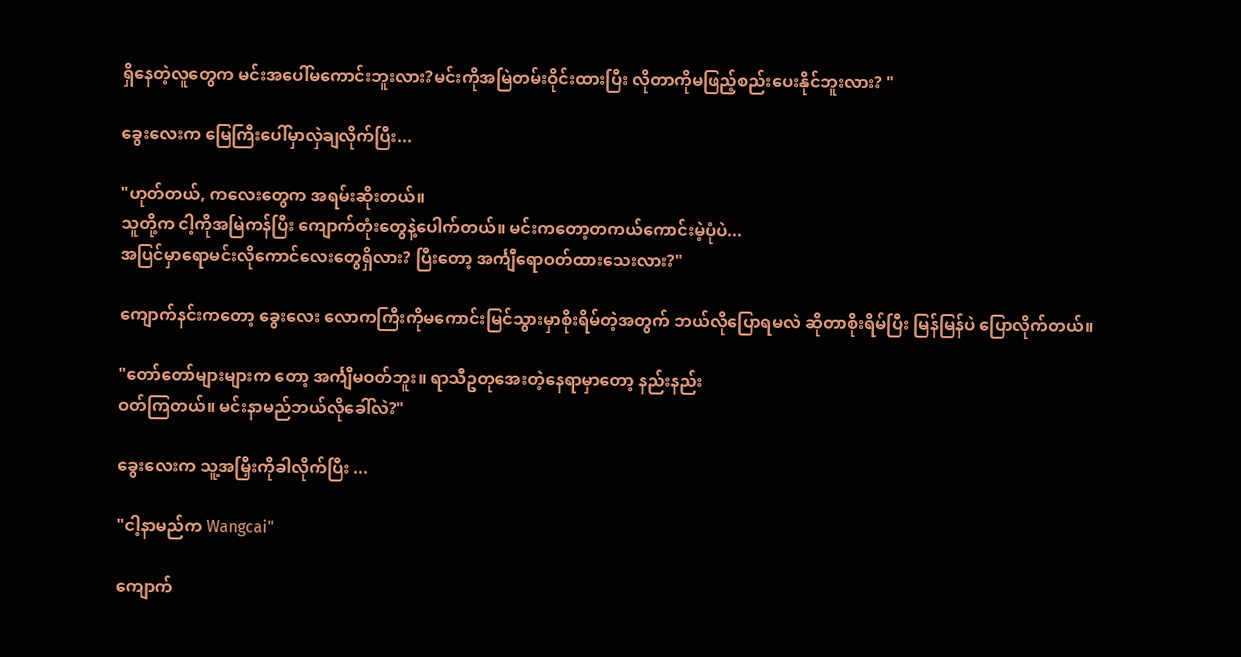ရှိနေတဲ့လူတွေက မင်းအပေါ်မကောင်းဘူးလား?မင်းကိုအမြဲတမ်းဝိုင်းထားပြီး လိုတာကိုမဖြည့်စည်းပေးနိုင်ဘူးလား? "

ခွေးလေးက မြေကြီးပေါ်မှာလှဲချလိုက်ပြီး...

"ဟုတ်တယ်, ကလေးတွေက အရမ်းဆိုးတယ်။
သူတို့က ငါ့ကိုအမြဲကန်ပြီး ကျောက်တုံးတွေနဲ့ပေါက်တယ်။ မင်းကတော့တကယ်ကောင်းမဲ့ပုံပဲ...
အပြင်မှာရောမင်းလိုကောင်လေးတွေရှိလား? ပြီးတော့ အင်္ကျီရောဝတ်ထားသေးလား?"

ကျောက်နင်းကတော့ ခွေးလေး လောကကြီးကိုမကောင်းမြင်သွားမှာစိုးရိမ်တဲ့အတွက် ဘယ်လိုပြောရမလဲ ဆိုတာစိုးရိမ်ပြီး မြန်မြန်ပဲ ပြောလိုက်တယ်။

"တော်တော်များများက တော့ အင်္ကျီမဝတ်ဘူး။ ရာသီဥတုအေးတဲ့နေရာမှာတော့ နည်းနည်း
ဝတ်ကြတယ်။ မင်းနာမည်ဘယ်လိုခေါ်လဲ?"

ခွေးလေးက သူ့အမြှီးကိုခါလိုက်ပြီး ...

"ငါ့နာမည်က Wangcai"

ကျောက်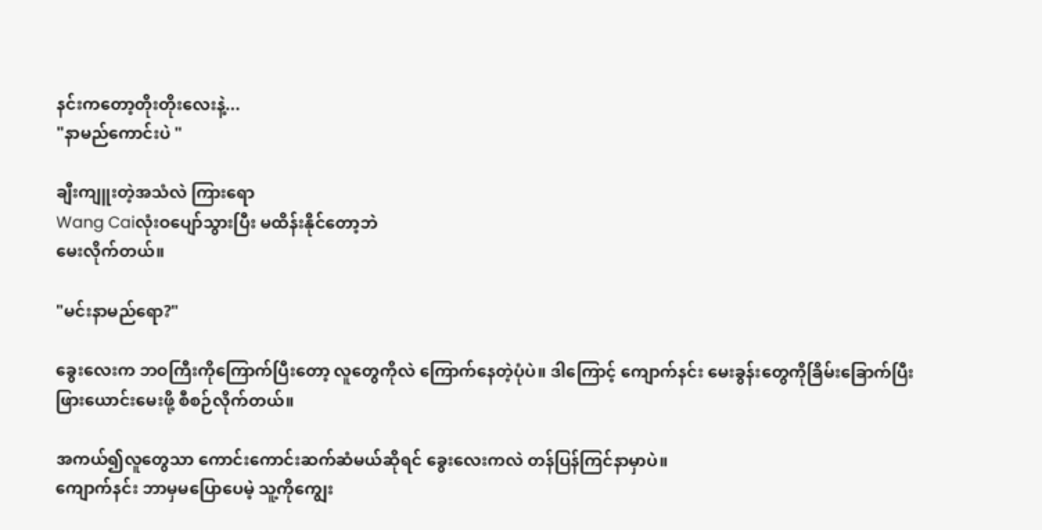နင်းကတော့တိုးတိုးလေးနဲ့...
"နာမည်ကောင်းပဲ "

ချီးကျူးတဲ့အသံလဲ ကြားရော
Wang Caiလုံးဝပျော်သွားပြီး မထိန်းနိုင်တော့ဘဲ
မေးလိုက်တယ်။

"မင်းနာမည်ရော?"

ခွေးလေးက ဘဝကြီးကိုကြောက်ပြီးတော့ လူတွေကိုလဲ ကြောက်နေတဲ့ပုံပဲ။ ဒါကြောင့် ကျောက်နင်း မေးခွန်းတွေကိုခြိမ်းခြောက်ပြီး ဖြားယောင်းမေးဖို့ စီစဉ်လိုက်တယ်။

အကယ်၍လူတွေသာ ကောင်းကောင်းဆက်ဆံမယ်ဆိုရင် ခွေးလေးကလဲ တန်ပြန်ကြင်နာမှာပဲ။
ကျောက်နင်း ဘာမှမပြောပေမဲ့ သူ့ကိုကျွေး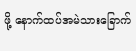ဖို့ နောက်ထပ်အမဲသားခြောက်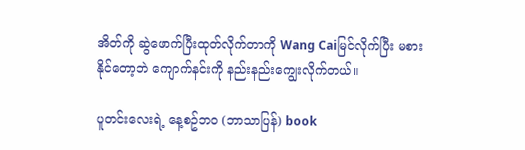အိတ်ကို ဆွဲဖောက်ပြီးထုတ်လိုက်တာကို Wang Caiမြင်လိုက်ပြီး မစားနိုင်တော့ဘဲ ကျောက်နင်းကို နည်းနည်းကျွေးလိုက်တယ်။

ပူတင်းလေးရဲ့ နေ့စဥ်ဘဝ (ဘာသာပြန်) book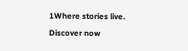1Where stories live. Discover now